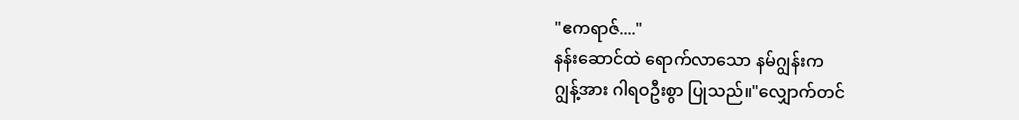"ဧကရာဇ်...."
နန်းဆောင်ထဲ ရောက်လာသော နမ်ဂျွန်းက
ဂျွန့်အား ဂါရဝဦးစွာ ပြုသည်။"လျှောက်တင်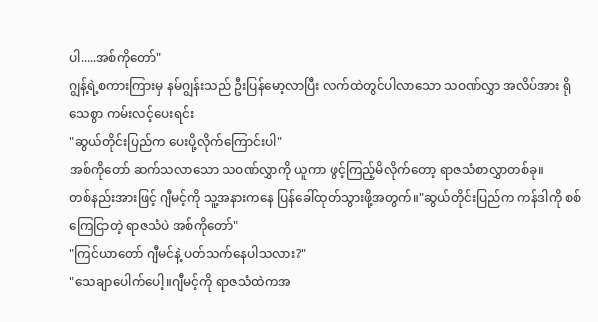ပါ.....အစ်ကိုတော်"
ဂျွန့်ရဲ့စကားကြားမှ နမ်ဂျွန်းသည် ဦးပြန်မော့လာပြီး လက်ထဲတွင်ပါလာသော သဝဏ်လွှာ အလိပ်အား ရိုသေစွာ ကမ်းလင့်ပေးရင်း
"ဆွယ်တိုင်းပြည်က ပေးပို့လိုက်ကြောင်းပါ"
အစ်ကိုတော် ဆက်သလာသော သဝဏ်လွှာကို ယူကာ ဖွင့်ကြည့်မိလိုက်တော့ ရာဇသံစာလွှာတစ်ခု။
တစ်နည်းအားဖြင့် ဂျီမင့်ကို သူ့အနားကနေ ပြန်ခေါ်ထုတ်သွားဖို့အတွက်။"ဆွယ်တိုင်းပြည်က ကန်ဒါကို စစ်ကြေငြာတဲ့ ရာဇသံပဲ အစ်ကိုတော်"
"ကြင်ယာတော် ဂျီမင်နဲ့ ပတ်သက်နေပါသလား?"
"သေချာပေါက်ပေါ့။ဂျီမင့်ကို ရာဇသံထဲကအ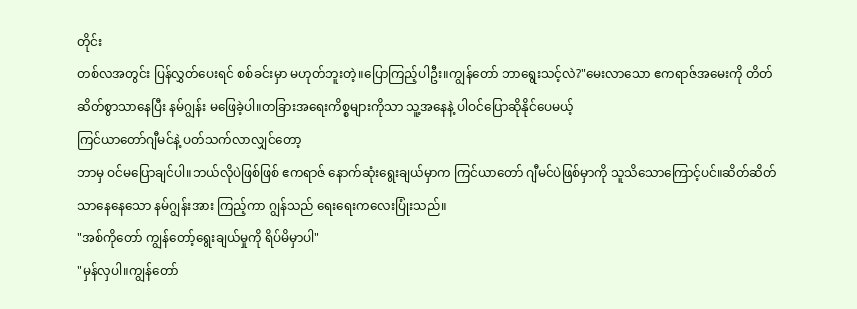တိုင်း
တစ်လအတွင်း ပြန်လွှတ်ပေးရင် စစ်ခင်းမှာ မဟုတ်ဘူးတဲ့။ပြောကြည့်ပါဦး။ကျွန်တော် ဘာရွေးသင့်လဲ?"မေးလာသော ဧကရာဇ်အမေးကို တိတ်ဆိတ်စွာသာနေပြီး နမ်ဂျွန်း မဖြေခဲ့ပါ။တခြားအရေးကိစ္စများကိုသာ သူ့အနေနဲ့ ပါဝင်ပြောဆိုနိုင်ပေမယ့်
ကြင်ယာတော်ဂျီမင်နဲ့ ပတ်သက်လာလျှင်တော့
ဘာမှ ဝင်မပြောချင်ပါ။ဘယ်လိုပဲဖြစ်ဖြစ် ဧကရာဇ် နောက်ဆုံးရွေးချယ်မှာက ကြင်ယာတော် ဂျီမင်ပဲဖြစ်မှာကို သူသိသောကြောင့်ပင်။ဆိတ်ဆိတ်သာနေနေသော နမ်ဂျွန်းအား ကြည့်ကာ ဂျွန်သည် ရေးရေးကလေးပြုံးသည်။
"အစ်ကိုတော် ကျွန်တော့်ရွေးချယ်မှုကို ရိပ်မိမှာပါ"
"မှန်လှပါ။ကျွန်တော်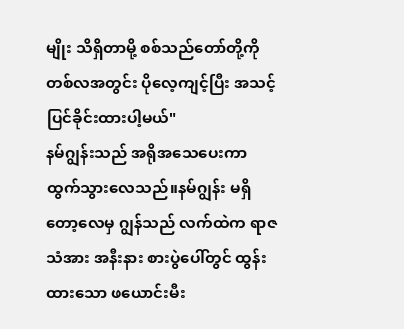မျိုး သိရှိတာမို့ စစ်သည်တော်တို့ကို တစ်လအတွင်း ပိုလေ့ကျင့်ပြီး အသင့်ပြင်ခိုင်းထားပါ့မယ်"
နမ်ဂျွန်းသည် အရိုအသေပေးကာ ထွက်သွားလေသည်။နမ်ဂျွန်း မရှိတော့လေမှ ဂျွန်သည် လက်ထဲက ရာဇသံအား အနီးနား စားပွဲပေါ်တွင် ထွန်းထားသော ဖယောင်းမီး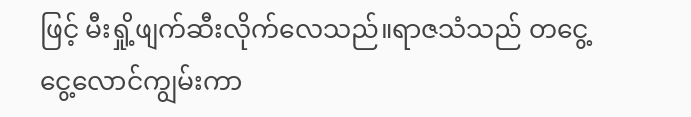ဖြင့် မီးရှို့ဖျက်ဆီးလိုက်လေသည်။ရာဇသံသည် တငွေ့ငွေ့လောင်ကျွမ်းကာ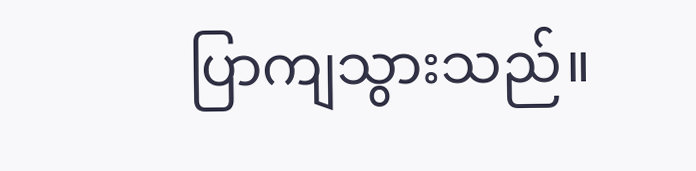ပြာကျသွားသည်။